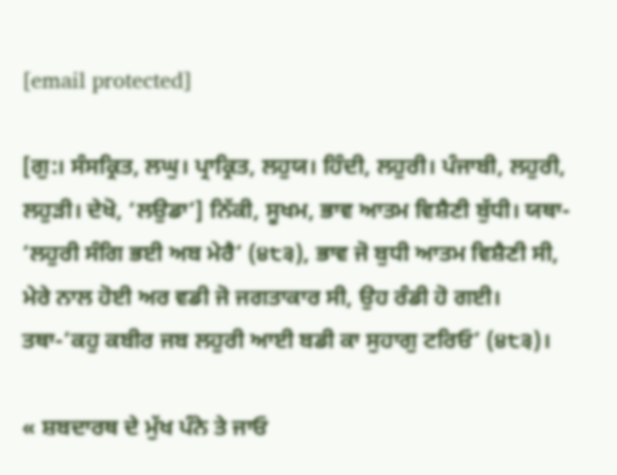[email protected]

[ਗੁ:। ਸੰਸਕ੍ਰਿਤ, ਲਘੁ। ਪ੍ਰਾਕ੍ਰਿਤ, ਲਹੁਯ। ਹਿੰਦੀ, ਲਹੁਰੀ। ਪੰਜਾਬੀ, ਲਹੁਰੀ, ਲਹੁੜੀ। ਦੇਖੋ, ‘ਲਉਡਾ’] ਨਿੱਕੀ, ਸੂਖਮ, ਭਾਵ ਆਤਮ ਵਿਸ਼ੈਣੀ ਬੁੱਧੀ। ਯਥਾ- ‘ਲਹੁਰੀ ਸੰਗਿ ਭਈ ਅਬ ਮੇਰੈ’ (੪੮੩), ਭਾਵ ਜੋ ਬੁਧੀ ਆਤਮ ਵਿਸ਼ੈਣੀ ਸੀ, ਮੇਰੇ ਨਾਲ ਹੋਈ ਅਰ ਵਡੀ ਜੋ ਜਗਤਾਕਾਰ ਸੀ, ਉਹ ਰੰਡੀ ਹੋ ਗਈ। ਤਥਾ-’ਕਹੁ ਕਬੀਰ ਜਬ ਲਹੁਰੀ ਆਈ ਬਡੀ ਕਾ ਸੁਹਾਗੁ ਟਰਿਓ’ (੪੮੩)।

« ਸ਼ਬਦਾਰਥ ਦੇ ਮੁੱਖ ਪੰਨੇ ਤੇ ਜਾਓ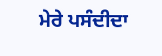ਮੇਰੇ ਪਸੰਦੀਦਾ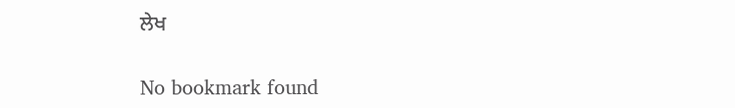ਲੇਖ

No bookmark found